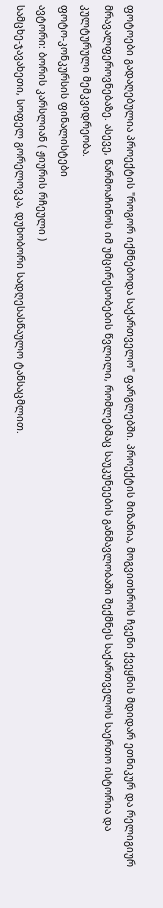ფოტოები გადაღებულია პროექტის "როგორ იქმნებოდა საქართველო" ფარგლებში. პროექტის მიზანია, მოგვითხროს ჩვენი ქვეყნის მდიდარ ეთნიკურ და რელიგიურ მრავალფეროვნებაზე. ასევე, წარმოაჩინოს იმ უმცირესობების წვლილი, რომლებმაც საუკუნეების განმავლობაში შექმნეს საქართველოს საერთო ისტორია და კულტურული მემკვიდრეობა.
ფოტო-კონკურსის ფინალისტები
ავტორი: ბორის კარსლიან ( ჟიურის რჩეული )
სამცხე-ჯავახეთი, სოფელ გორელოვკა, დუხობორი სადღესასწაულო ტანსაცმლით.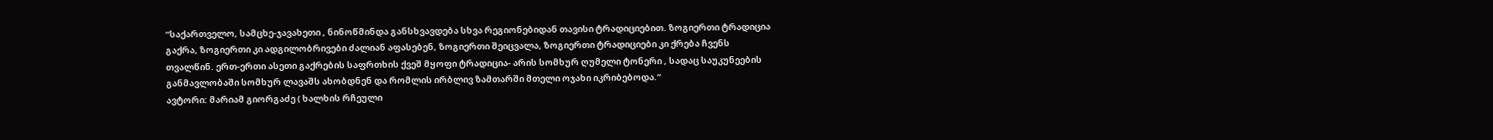“საქართველო, სამცხე-ჯავახეთი , ნინოწმინდა განსხვავდება სხვა რეგიონებიდან თავისი ტრადიციებით. ზოგიერთი ტრადიცია გაქრა, ზოგიერთი კი ადგილობრივები ძალიან აფასებენ, ზოგიერთი შეიცვალა, ზოგიერთი ტრადიციები კი ქრება ჩვენს თვალწინ. ერთ-ერთი ასეთი გაქრების საფრთხის ქვეშ მყოფი ტრადიცია- არის სომხურ ღუმელი ტონერი , სადაც საუკუნეების განმავლობაში სომხურ ლავაშს ახობდნენ და რომლის ირბლივ ზამთარში მთელი ოჯახი იკრიბებოდა.”
ავტორი: მარიამ გიორგაძე ( ხალხის რჩეული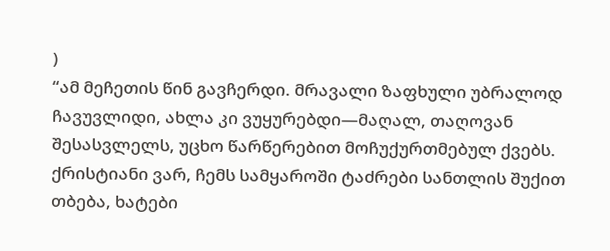)
“ამ მეჩეთის წინ გავჩერდი. მრავალი ზაფხული უბრალოდ ჩავუვლიდი, ახლა კი ვუყურებდი—მაღალ, თაღოვან შესასვლელს, უცხო წარწერებით მოჩუქურთმებულ ქვებს. ქრისტიანი ვარ, ჩემს სამყაროში ტაძრები სანთლის შუქით თბება, ხატები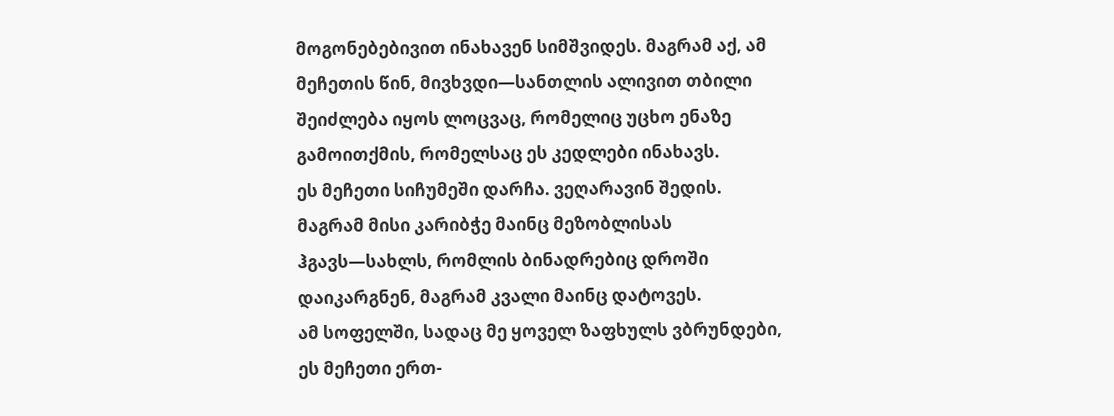მოგონებებივით ინახავენ სიმშვიდეს. მაგრამ აქ, ამ მეჩეთის წინ, მივხვდი—სანთლის ალივით თბილი შეიძლება იყოს ლოცვაც, რომელიც უცხო ენაზე გამოითქმის, რომელსაც ეს კედლები ინახავს.
ეს მეჩეთი სიჩუმეში დარჩა. ვეღარავინ შედის. მაგრამ მისი კარიბჭე მაინც მეზობლისას ჰგავს—სახლს, რომლის ბინადრებიც დროში დაიკარგნენ, მაგრამ კვალი მაინც დატოვეს.
ამ სოფელში, სადაც მე ყოველ ზაფხულს ვბრუნდები, ეს მეჩეთი ერთ-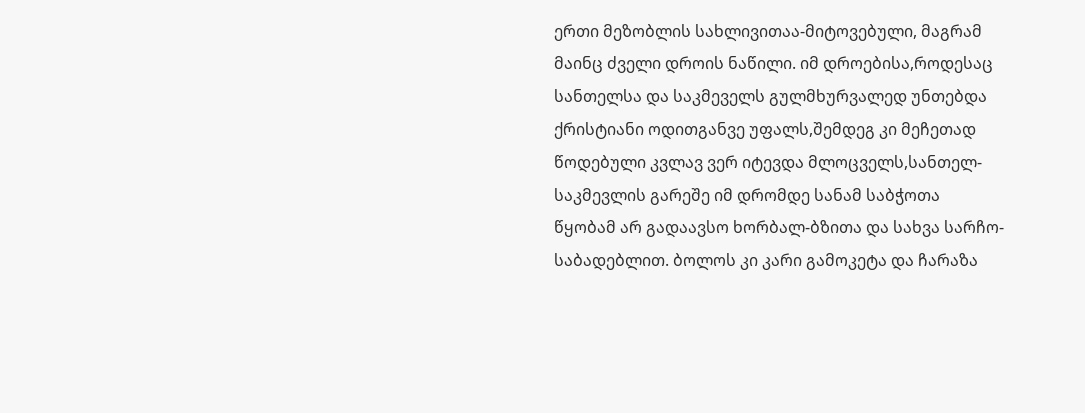ერთი მეზობლის სახლივითაა-მიტოვებული, მაგრამ მაინც ძველი დროის ნაწილი. იმ დროებისა,როდესაც სანთელსა და საკმეველს გულმხურვალედ უნთებდა ქრისტიანი ოდითგანვე უფალს,შემდეგ კი მეჩეთად წოდებული კვლავ ვერ იტევდა მლოცველს,სანთელ-საკმევლის გარეშე იმ დრომდე სანამ საბჭოთა წყობამ არ გადაავსო ხორბალ-ბზითა და სახვა სარჩო-საბადებლით. ბოლოს კი კარი გამოკეტა და ჩარაზა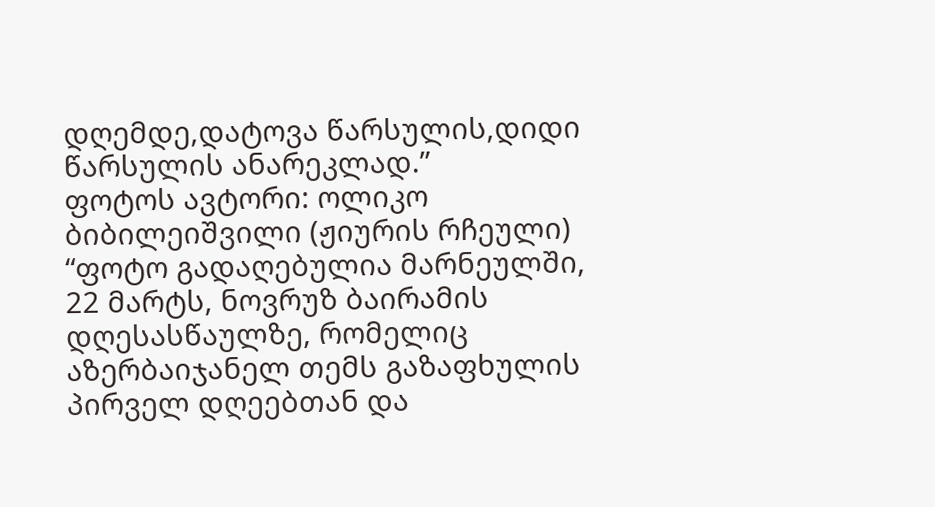დღემდე,დატოვა წარსულის,დიდი წარსულის ანარეკლად.”
ფოტოს ავტორი: ოლიკო ბიბილეიშვილი (ჟიურის რჩეული)
“ფოტო გადაღებულია მარნეულში, 22 მარტს, ნოვრუზ ბაირამის დღესასწაულზე, რომელიც აზერბაიჯანელ თემს გაზაფხულის პირველ დღეებთან და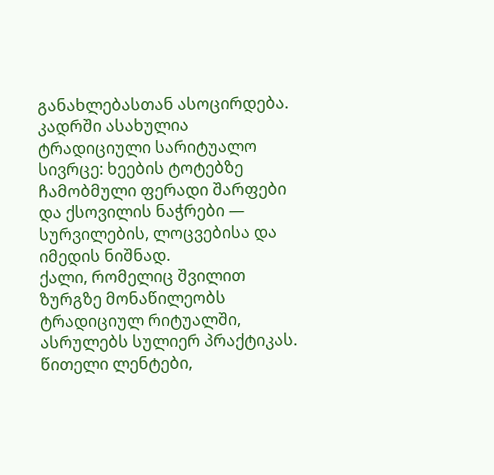განახლებასთან ასოცირდება. კადრში ასახულია ტრადიციული სარიტუალო სივრცე: ხეების ტოტებზე ჩამობმული ფერადი შარფები და ქსოვილის ნაჭრები — სურვილების, ლოცვებისა და იმედის ნიშნად.
ქალი, რომელიც შვილით ზურგზე მონაწილეობს ტრადიციულ რიტუალში, ასრულებს სულიერ პრაქტიკას. წითელი ლენტები,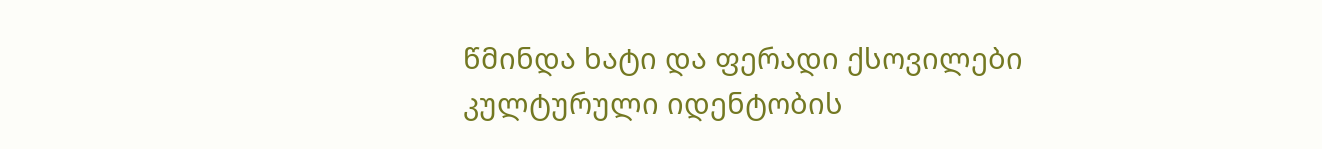წმინდა ხატი და ფერადი ქსოვილები კულტურული იდენტობის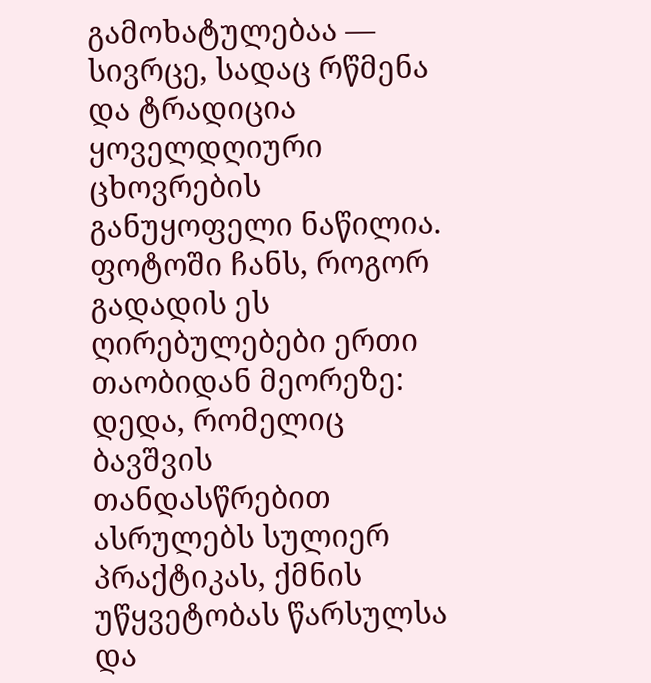გამოხატულებაა — სივრცე, სადაც რწმენა და ტრადიცია ყოველდღიური ცხოვრების განუყოფელი ნაწილია.
ფოტოში ჩანს, როგორ გადადის ეს ღირებულებები ერთი თაობიდან მეორეზე: დედა, რომელიც ბავშვის თანდასწრებით ასრულებს სულიერ პრაქტიკას, ქმნის უწყვეტობას წარსულსა და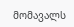მომავალს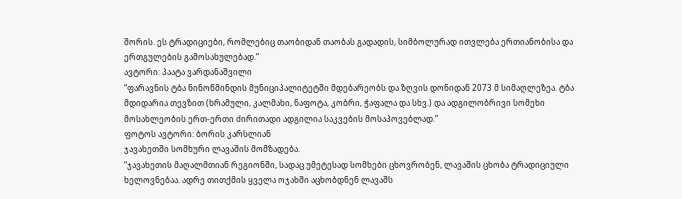შორის. ეს ტრადიციები, რომლებიც თაობიდან თაობას გადადის, სიმბოლურად ითვლება ერთიანობისა და ერთგულების გამოსახულებად.”
ავტორი: პაატა ვარდანაშვილი
“ფარავნის ტბა ნინოწმინდის მუნიციპალიტეტში მდებარეობს და ზღვის დონიდან 2073 მ სიმაღლეზეა. ტბა მდიდარია თევზით (ხრამული, კალმახი, ნაფოტა, კობრი, ჭაფალა და სხვ.) და ადგილობრივი სომეხი მოსახლეობის ერთ-ერთი ძირითადი ადგილია საკვების მოსაპოვებლად.”
ფოტოს ავტორი: ბორის კარსლიან
ჯავახეთში სომხური ლავაშის მომზადება.
“ჯავახეთის მაღალმთიან რეგიონში, სადაც უმეტესად სომხები ცხოვრობენ, ლავაშის ცხობა ტრადიციული ხელოვნებაა. ადრე თითქმის ყველა ოჯახში აცხობდნენ ლავაშს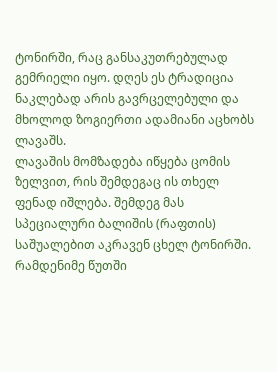ტონირში, რაც განსაკუთრებულად გემრიელი იყო. დღეს ეს ტრადიცია ნაკლებად არის გავრცელებული და მხოლოდ ზოგიერთი ადამიანი აცხობს ლავაშს.
ლავაშის მომზადება იწყება ცომის ზელვით, რის შემდეგაც ის თხელ ფენად იშლება. შემდეგ მას სპეციალური ბალიშის (რაფთის) საშუალებით აკრავენ ცხელ ტონირში. რამდენიმე წუთში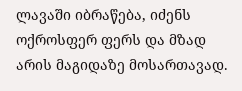ლავაში იბრაწება, იძენს ოქროსფერ ფერს და მზად არის მაგიდაზე მოსართავად.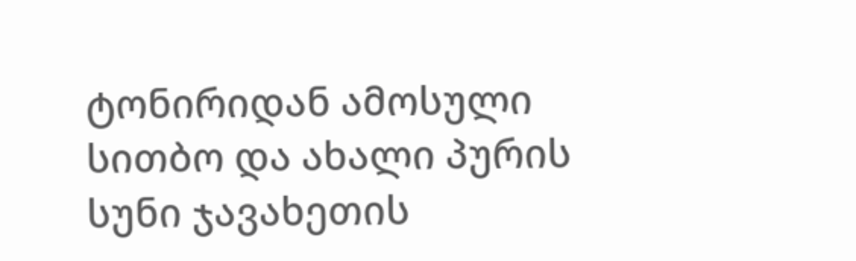ტონირიდან ამოსული სითბო და ახალი პურის სუნი ჯავახეთის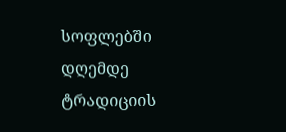სოფლებში დღემდე ტრადიციის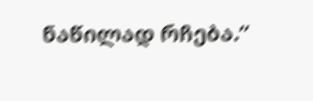ნაწილად რჩება.”